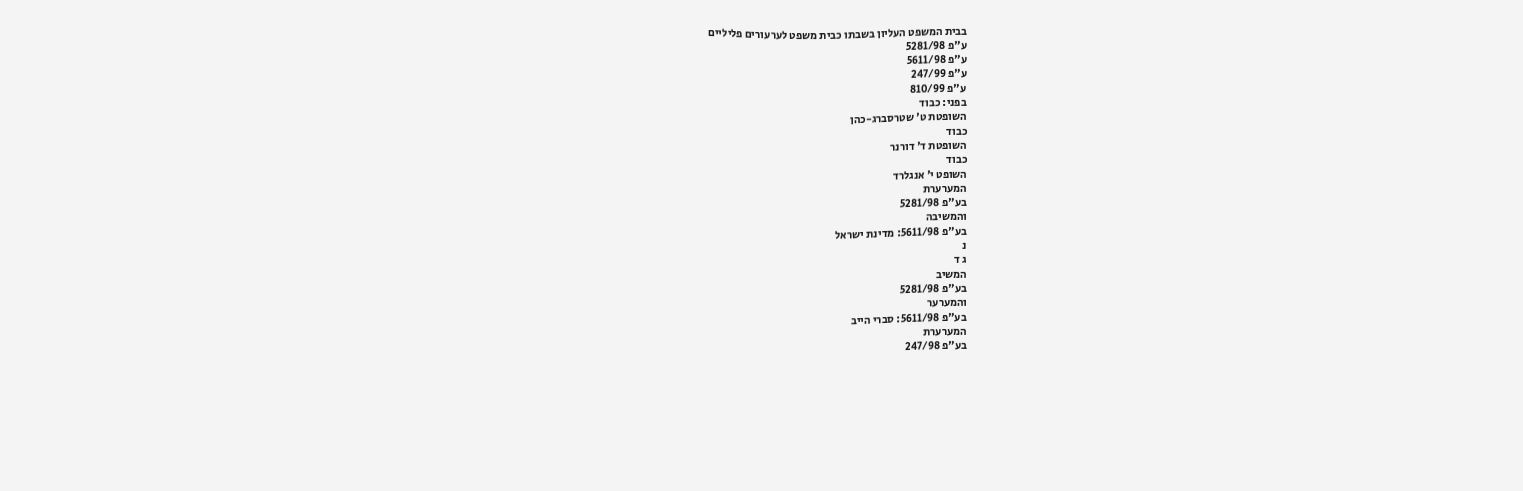בבית המשפט העליון בשבתו כבית משפט לערעורים פליליים
ע"פ 5281/98
ע"פ 5611/98
ע"פ 247/99
ע"פ 810/99
בפני: כבוד
השופטת ט' שטרסברג-כהן
כבוד
השופטת ד' דורנר
כבוד
השופט י' אנגלרד
המערערת
בע"פ 5281/98
והמשיבה
בע"פ 5611/98: מדינת ישראל
נ
ג ד
המשיב
בע"פ 5281/98
והמערער
בע"פ 5611/98: סברי הייב
המערערת
בע"פ 247/98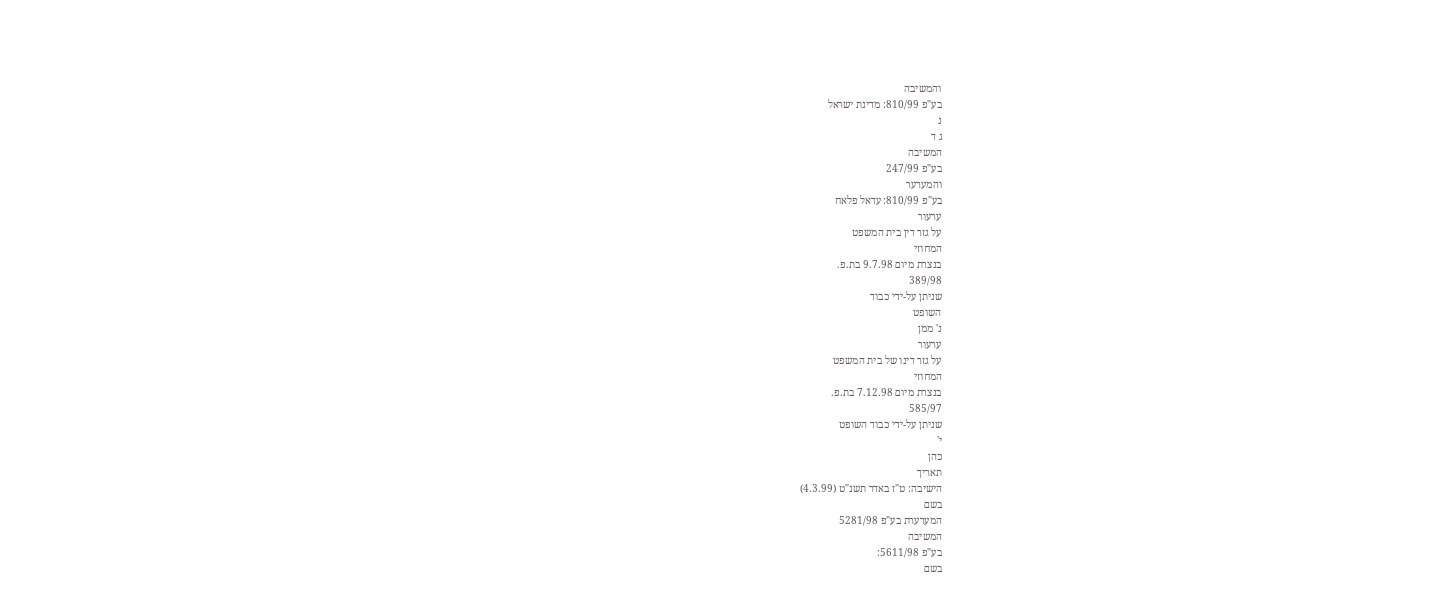והמשיבה
בע"פ 810/99: מדינת ישראל
נ
ג ד
המשיבה
בע"פ 247/99
והמערער
בע"פ 810/99: עדאל פלאח
ערעור
על גזר דין בית המשפט
המחוזי
בנצרת מיום 9.7.98 בת.פ.
389/98
שניתן על-ידי כבוד
השופט
נ' ממן
ערעור
על גזר דינו של בית המשפט
המחוזי
בנצרת מיום 7.12.98 בת.פ.
585/97
שניתן על-ידי כבוד השופט
י'
כהן
תאריך
הישיבה: ט"ז באדר תשנ"ט (4.3.99)
בשם
המערערת בע"פ 5281/98
המשיבה
בע"פ 5611/98:
בשם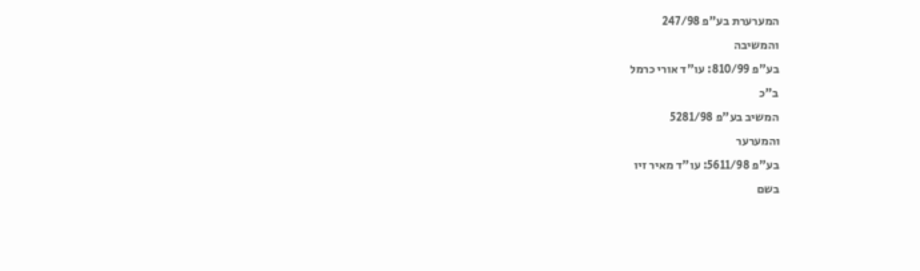המערערת בע"פ 247/98
והמשיבה
בע"פ 810/99: עו"ד אורי כרמל
ב"כ
המשיב בע"פ 5281/98
והמערער
בע"פ 5611/98: עו"ד מאיר זיו
בשם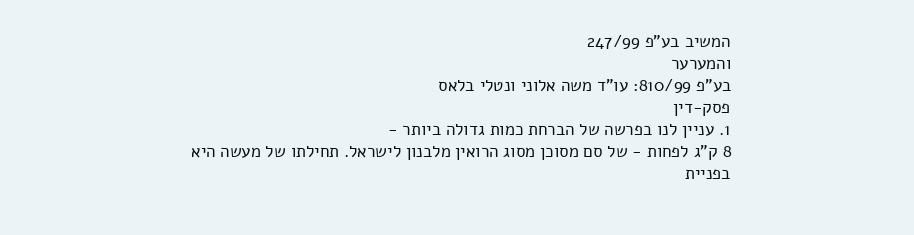המשיב בע"פ 247/99
והמערער
בע"פ 810/99: עו"ד משה אלוני ונטלי בלאס
פסק-דין
1. עניין לנו בפרשה של הברחת כמות גדולה ביותר -
8 ק"ג לפחות - של סם מסוכן מסוג הרואין מלבנון לישראל. תחילתו של מעשה היא
בפניית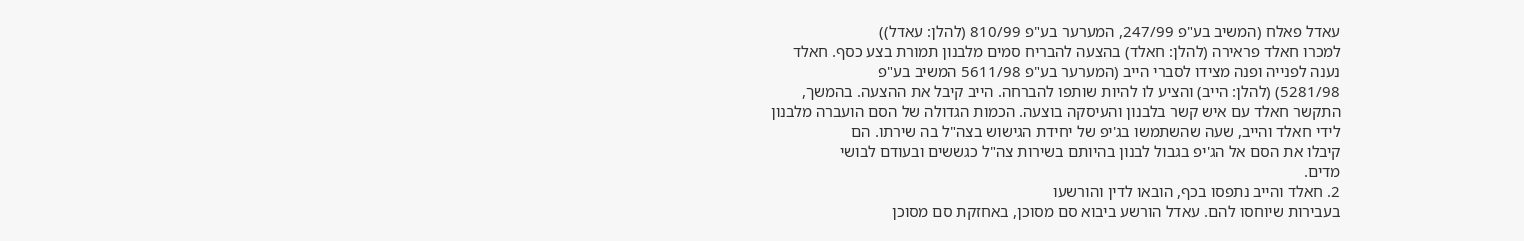עאדל פאלח (המשיב בע"פ 247/99, המערער בע"פ 810/99 (להלן: עאדל))
למכרו חאלד פראירה (להלן: חאלד) בהצעה להבריח סמים מלבנון תמורת בצע כסף. חאלד
נענה לפנייה ופנה מצידו לסברי הייב (המערער בע"פ 5611/98 המשיב בע"פ
5281/98) (להלן: הייב) והציע לו להיות שותפו להברחה. הייב קיבל את ההצעה. בהמשך,
התקשר חאלד עם איש קשר בלבנון והעיסקה בוצעה. הכמות הגדולה של הסם הועברה מלבנון
לידי חאלד והייב, שעה שהשתמשו בג'יפ של יחידת הגישוש בצה"ל בה שירתו. הם
קיבלו את הסם אל הג'יפ בגבול לבנון בהיותם בשירות צה"ל כגששים ובעודם לבושי
מדים.
2. חאלד והייב נתפסו בכף, הובאו לדין והורשעו
בעבירות שיוחסו להם. עאדל הורשע ביבוא סם מסוכן, באחזקת סם מסוכן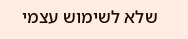שלא לשימוש עצמי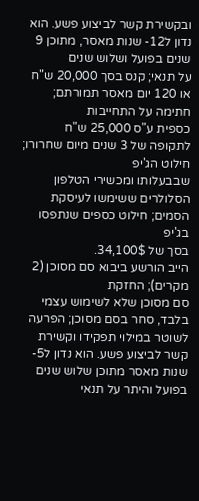ובקשירת קשר לביצוע פשע. הוא נדון ל12- שנות מאסר, מתוכן 9 שנים בפועל ושלוש שנים
על תנאי; קנס בסך 20,000 ש"ח או 120 יום מאסר תמורתם; חתימה על התחייבות
כספית ע"ס 25,000 ש"ח לתקופה של 3 שנים מיום שחרורו; חילוט הג'יפ
שבבעלותו ומכשירי הטלפון הסלולרים ששימשו לעיסקת הסמים; חילוט כספים שנתפסו בג'יפ
בסך של 34,100$.
הייב הורשע ביבוא סם מסוכן (2 מקרים); החזקת
סם מסוכן שלא לשימוש עצמי בלבד, סחר בסם מסוכן; הפרעה לשוטר במילוי תפקידו וקשירת
קשר לביצוע פשע. הוא נדון ל5- שנות מאסר מתוכן שלוש שנים בפועל והיתר על תנאי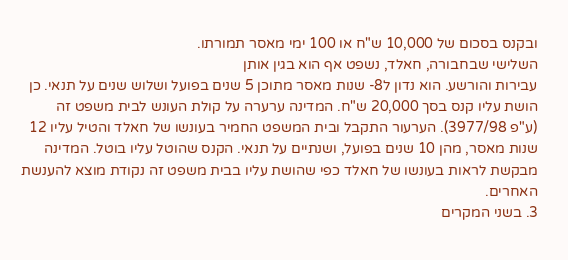ובקנס בסכום של 10,000 ש"ח או 100 ימי מאסר תמורתו.
השלישי שבחבורה, חאלד, נשפט אף הוא בגין אותן
עבירות והורשע. הוא נדון ל8- שנות מאסר מתוכן 5 שנים בפועל ושלוש שנים על תנאי. כן
הושת עליו קנס בסך 20,000 ש"ח. המדינה ערערה על קולת העונש לבית משפט זה
(ע"פ 3977/98). הערעור התקבל ובית המשפט החמיר בעונשו של חאלד והטיל עליו 12
שנות מאסר, מהן 10 שנים בפועל, ושנתיים על תנאי. הקנס שהוטל עליו בוטל. המדינה
מבקשת לראות בעונשו של חאלד כפי שהושת עליו בבית משפט זה נקודת מוצא להענשת
האחרים.
3. בשני המקרים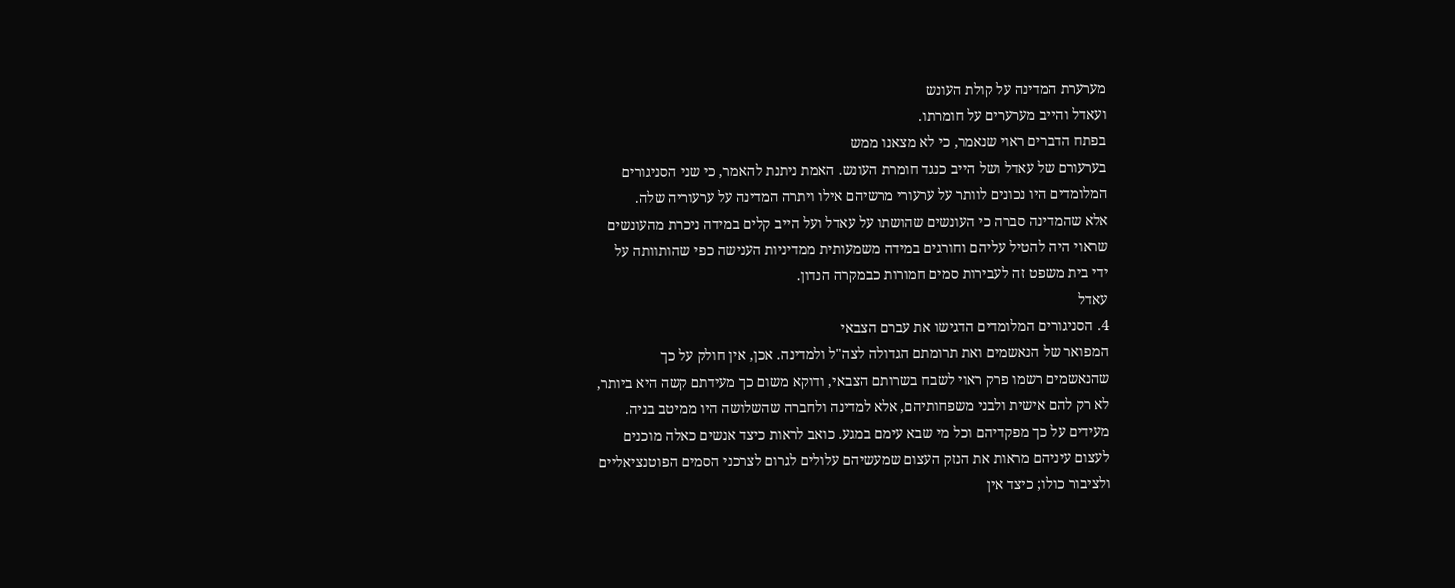מערערת המדינה על קולת העונש
ועאדל והייב מערערים על חומרתו.
בפתח הדברים ראוי שנאמר, כי לא מצאנו ממש
בערעורם של עאדל ושל הייב כנגד חומרת העונש. האמת ניתנת להאמר, כי שני הסניגורים
המלומדים היו נכונים לוותר על ערעורי מרשיהם אילו ויתרה המדינה על ערעוריה שלה.
אלא שהמדינה סברה כי העונשים שהושתו על עאדל ועל הייב קלים במידה ניכרת מהעונשים
שראוי היה להטיל עליהם וחורגים במידה משמעותית ממדיניות הענישה כפי שהותוותה על
ידי בית משפט זה לעבירות סמים חמורות כבמקרה הנדון.
עאדל
4. הסניגורים המלומדים הדגישו את עברם הצבאי
המפואר של הנאשמים ואת תרומתם הגדולה לצה"ל ולמדינה. אכן, אין חולק על כך
שהנאשמים רשמו פרק ראוי לשבח בשרותם הצבאי, ודוקא משום כך מעידתם קשה היא ביותר,
לא רק להם אישית ולבני משפחותיהם, אלא למדינה ולחברה שהשלושה היו ממיטב בניה.
מעידים על כך מפקדיהם וכל מי שבא עימם במגע. כואב לראות כיצד אנשים כאלה מוכנים
לעצום עיניהם מראות את הנזק העצום שמעשיהם עלולים לגרום לצרכני הסמים הפוטנציאליים
ולציבור כולו; כיצד אין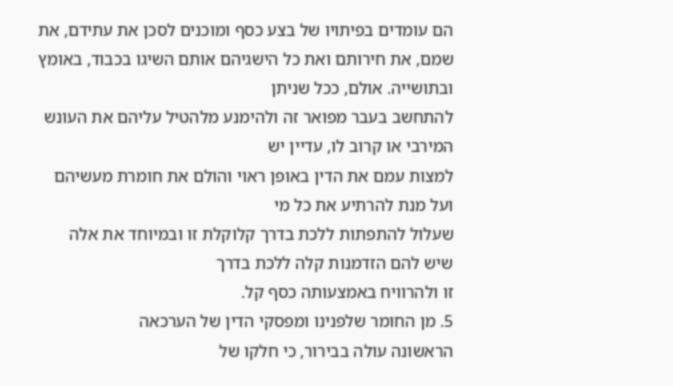הם עומדים בפיתויו של בצע כסף ומוכנים לסכן את עתידם, את
שמם, את חירותם ואת כל הישגיהם אותם השיגו בכבוד, באומץ ובתושייה. אולם, ככל שניתן
להתחשב בעבר מפואר זה ולהימנע מלהטיל עליהם את העונש המירבי או קרוב לו, עדיין יש
למצות עמם את הדין באופן ראוי והולם את חומרת מעשיהם ועל מנת להרתיע את כל מי
שעלול להתפתות ללכת בדרך קלוקלת זו ובמיוחד את אלה שיש להם הזדמנות קלה ללכת בדרך
זו ולהרוויח באמצעותה כסף קל.
5. מן החומר שלפנינו ומפסקי הדין של הערכאה
הראשונה עולה בבירור, כי חלקו של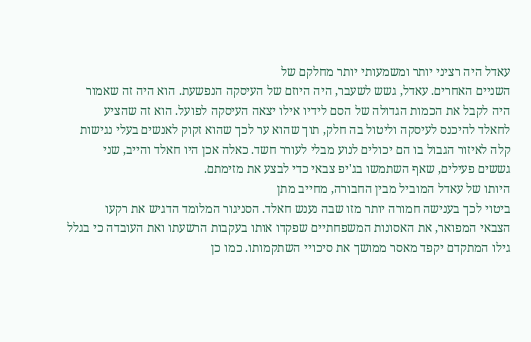עאדל היה רציני יותר ומשמעותי יותר מחלקם של
השניים האחרים. עאדל, גשש לשעבר, היה היוזם של העיסקה הנפשעת. הוא היה זה שאמור
היה לקבל את הכמות הגדולה של הסם לידיו אילו יצאה העיסקה לפועל. הוא זה שהציע
לחאלד להיכנס לעיסקה וליטול בה חלק, תוך שהוא ער לכך שהוא זקוק לאנשים בעלי נגישות
קלה לאיזור הגבול בו הם יכולים לנוע מבלי לעורר חשד. כאלה אכן היו חאלד והייב, שני
גששים פעילים, שאף השתמשו בג'יפ צבאי כדי לבצע את מזימתם.
היותו של עאדל המוביל מבין החבורה, מחייב מתן
ביטוי לכך בענישה חמורה יותר מזו שבה נענש חאלד. הסניגור המלומד הדגיש את רקעו
הצבאי המפואר, את האסונות המשפחתיים שפקדו אותו בעקבות הרשעתו ואת העובדה כי בגלל
גילו המתקדם יקפד מאסר ממושך את סיכויי השתקמותו. כמו כן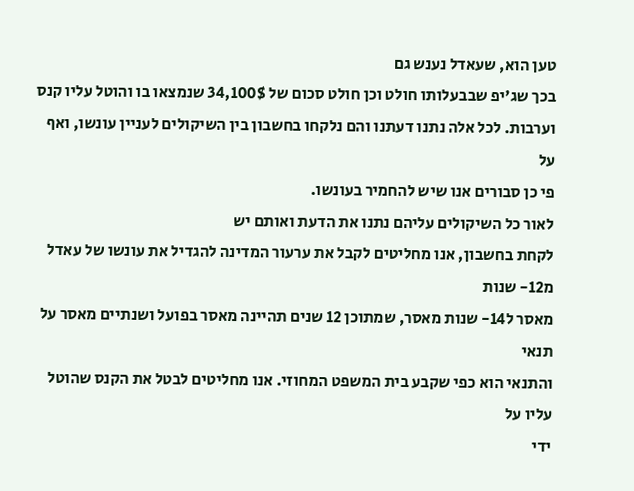טען הוא, שעאדל נענש גם
בכך שג'יפ שבבעלותו חולט וכן חולט סכום של 34,100$ שנמצאו בו והוטל עליו קנס
וערבות. לכל אלה נתנו דעתנו והם נלקחו בחשבון בין השיקולים לעניין עונשו, ואף על
פי כן סבורים אנו שיש להחמיר בעונשו.
לאור כל השיקולים עליהם נתנו את הדעת ואותם יש
לקחת בחשבון, אנו מחליטים לקבל את ערעור המדינה להגדיל את עונשו של עאדל מ12- שנות
מאסר ל14- שנות מאסר, שמתוכן 12 שנים תהיינה מאסר בפועל ושנתיים מאסר על תנאי
והתנאי הוא כפי שקבע בית המשפט המחוזי. אנו מחליטים לבטל את הקנס שהוטל עליו על
ידי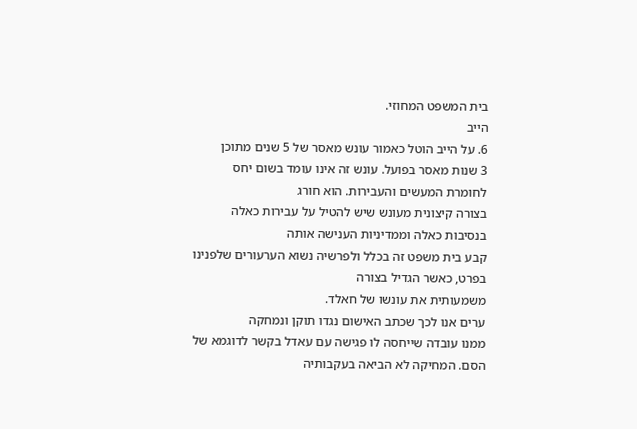בית המשפט המחוזי.
הייב
6. על הייב הוטל כאמור עונש מאסר של 5 שנים מתוכן
3 שנות מאסר בפועל. עונש זה אינו עומד בשום יחס לחומרת המעשים והעבירות. הוא חורג
בצורה קיצונית מעונש שיש להטיל על עבירות כאלה בנסיבות כאלה וממדיניות הענישה אותה
קבע בית משפט זה בכלל ולפרשיה נשוא הערעורים שלפנינו בפרט, כאשר הגדיל בצורה
משמעותית את עונשו של חאלד.
ערים אנו לכך שכתב האישום נגדו תוקן ונמחקה
ממנו עובדה שייחסה לו פגישה עם עאדל בקשר לדוגמא של הסם. המחיקה לא הביאה בעקבותיה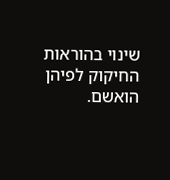שינוי בהוראות החיקוק לפיהן הואשם.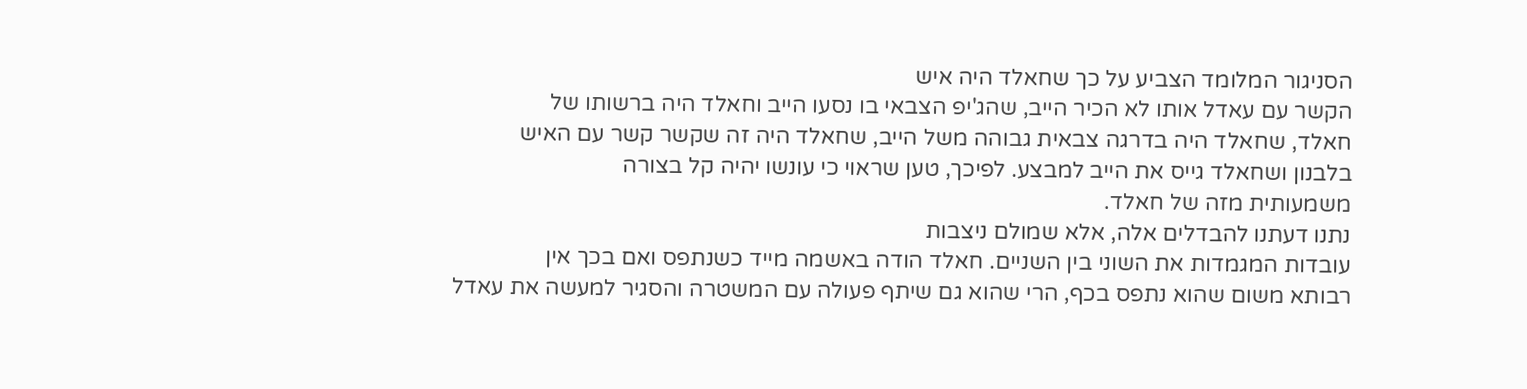הסניגור המלומד הצביע על כך שחאלד היה איש
הקשר עם עאדל אותו לא הכיר הייב, שהג'יפ הצבאי בו נסעו הייב וחאלד היה ברשותו של
חאלד, שחאלד היה בדרגה צבאית גבוהה משל הייב, שחאלד היה זה שקשר קשר עם האיש
בלבנון ושחאלד גייס את הייב למבצע. לפיכך, טען שראוי כי עונשו יהיה קל בצורה
משמעותית מזה של חאלד.
נתנו דעתנו להבדלים אלה, אלא שמולם ניצבות
עובדות המגמדות את השוני בין השניים. חאלד הודה באשמה מייד כשנתפס ואם בכך אין
רבותא משום שהוא נתפס בכף, הרי שהוא גם שיתף פעולה עם המשטרה והסגיר למעשה את עאדל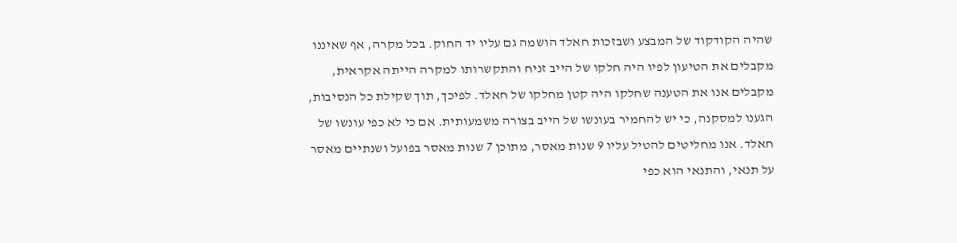שהיה הקודקוד של המבצע ושבזכות חאלד הושמה גם עליו יד החוק. בכל מקרה, אף שאיננו
מקבלים את הטיעון לפיו היה חלקו של הייב זניח והתקשרותו למקרה הייתה אקראית,
מקבלים אנו את הטענה שחלקו היה קטן מחלקו של חאלד. לפיכך, תוך שקילת כל הנסיבות,
הגענו למסקנה, כי יש להחמיר בעונשו של הייב בצורה משמעותית. אם כי לא כפי עונשו של
חאלד. אנו מחליטים להטיל עליו 9 שנות מאסר, מתוכן 7 שנות מאסר בפועל ושנתיים מאסר
על תנאי, והתנאי הוא כפי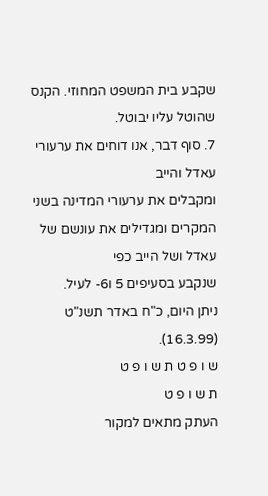שקבע בית המשפט המחוזי. הקנס שהוטל עליו יבוטל.
7. סוף דבר, אנו דוחים את ערעורי עאדל והייב
ומקבלים את ערעורי המדינה בשני המקרים ומגדילים את עונשם של עאדל ושל הייב כפי
שנקבע בסעיפים 5 ו6- לעיל.
ניתן היום, כ"ח באדר תשנ"ט
(16.3.99).
ש ו פ ט ת ש ו פ ט
ת ש ו פ ט
העתק מתאים למקור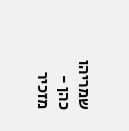שמריהו
כהן - מזכיר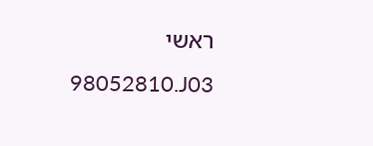ראשי
98052810.J03